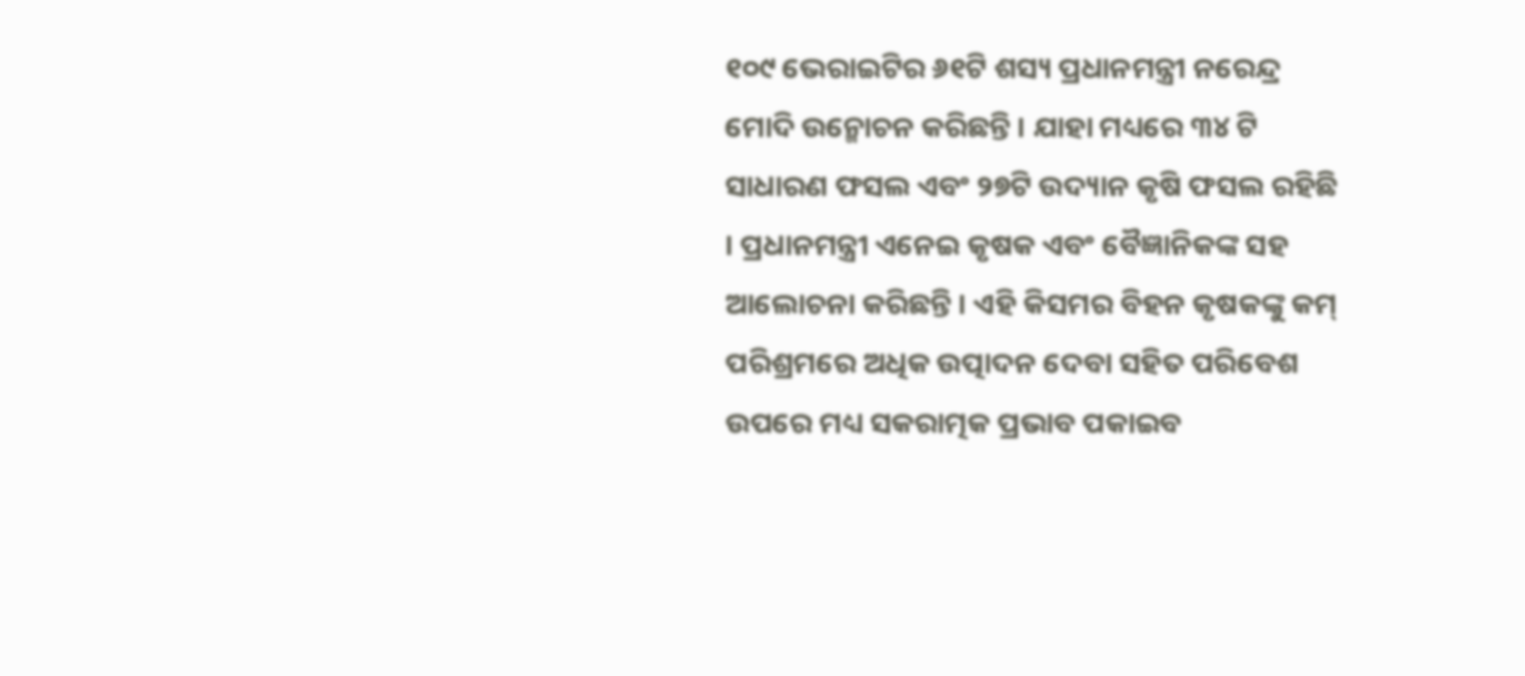୧୦୯ ଭେରାଇଟିର ୬୧ଟି ଶସ୍ୟ ପ୍ରଧାନମନ୍ତ୍ରୀ ନରେନ୍ଦ୍ର ମୋଦି ଉନ୍ମୋଚନ କରିଛନ୍ତି । ଯାହା ମଧ୍ୟରେ ୩୪ ଟି ସାଧାରଣ ଫସଲ ଏବଂ ୨୭ଟି ଉଦ୍ୟାନ କୃଷି ଫସଲ ରହିଛି । ପ୍ରଧାନମନ୍ତ୍ରୀ ଏନେଇ କୃଷକ ଏବଂ ବୈଜ୍ଞାନିକଙ୍କ ସହ ଆଲୋଚନା କରିଛନ୍ତି । ଏହି କିସମର ବିହନ କୃଷକଙ୍କୁ କମ୍ ପରିଶ୍ରମରେ ଅଧିକ ଉତ୍ପାଦନ ଦେବା ସହିତ ପରିବେଶ ଉପରେ ମଧ୍ୟ ସକରାତ୍ମକ ପ୍ରଭାବ ପକାଇବ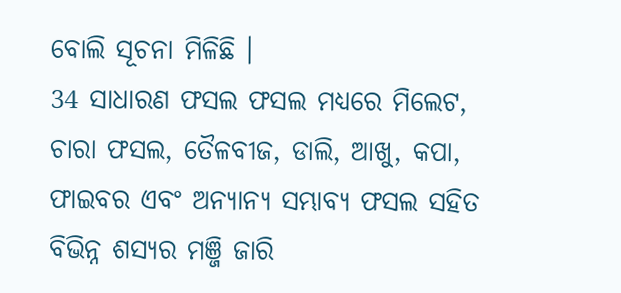ବୋଲି ସୂଚନା ମିଳିଛି ।
34 ସାଧାରଣ ଫସଲ ଫସଲ ମଧ୍ୟରେ ମିଲେଟ, ଚାରା ଫସଲ, ତୈଳବୀଜ, ଡାଲି, ଆଖୁ, କପା, ଫାଇବର ଏବଂ ଅନ୍ୟାନ୍ୟ ସମ୍ଭାବ୍ୟ ଫସଲ ସହିତ ବିଭିନ୍ନ ଶସ୍ୟର ମଞ୍ଜି ଜାରି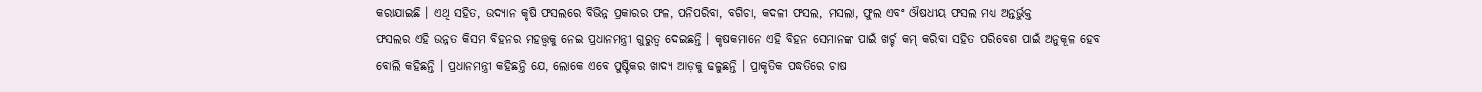କରାଯାଇଛି । ଏଥି ସହିତ, ଉଦ୍ୟାନ କୃଷି ଫସଲରେ ବିଭିନ୍ନ ପ୍ରକାରର ଫଳ, ପନିପରିବା, ବଗିଚା, କଦଳୀ ଫସଲ, ମସଲା, ଫୁଲ ଏବଂ ଔଷଧୀୟ ଫସଲ ମଧ୍ୟ ଅନ୍ତର୍ଭୁକ୍ତ
ଫସଲର ଏହି ଉନ୍ନତ କିସମ ବିହନର ମହତ୍ତ୍ବକୁ ନେଇ ପ୍ରଧାନମନ୍ତ୍ରୀ ଗୁରୁତ୍ବ ଦେଇଛନ୍ତି । କୃଷକମାନେ ଏହି ବିହନ ସେମାନଙ୍କ ପାଇଁ ଖର୍ଚ୍ଚ କମ୍ କରିବା ସହିତ ପରିବେଶ ପାଇଁ ଅନୁକୂଳ ହେବ ବୋଲି କହିଛନ୍ତି । ପ୍ରଧାନମନ୍ତ୍ରୀ କହିଛନ୍ତି ଯେ, ଲୋକେ ଏବେ ପୁଷ୍ଟିକର ଖାଦ୍ୟ ଆଡ଼କୁ ଢଳୁଛନ୍ତି । ପ୍ରାକୃତିକ ପଦ୍ଧତିରେ ଚାଷ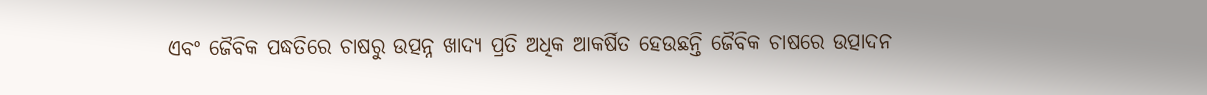ଏବଂ ଜୈବିକ ପଦ୍ଧତିରେ ଚାଷରୁ ଉତ୍ପନ୍ନ ଖାଦ୍ୟ ପ୍ରତି ଅଧିକ ଆକର୍ଷିତ ହେଉଛନ୍ତି ଜୈବିକ ଚାଷରେ ଉତ୍ପାଦନ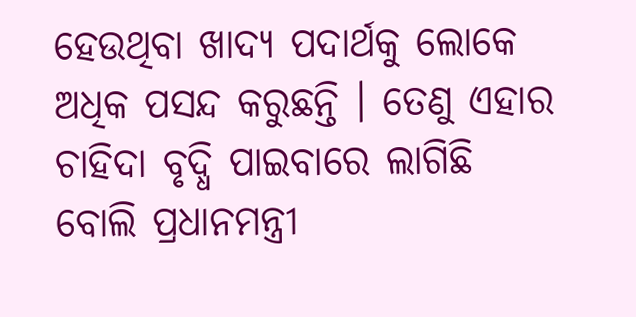ହେଉଥିବା ଖାଦ୍ୟ ପଦାର୍ଥକୁ ଲୋକେ ଅଧିକ ପସନ୍ଦ କରୁଛନ୍ତି । ତେଣୁ ଏହାର ଚାହିଦା ବୃଦ୍ଧି ପାଇବାରେ ଲାଗିଛି ବୋଲି ପ୍ରଧାନମନ୍ତ୍ରୀ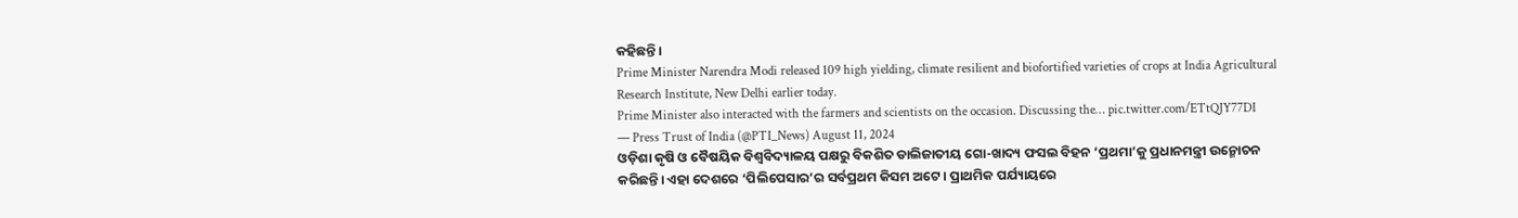କହିଛନ୍ତି ।
Prime Minister Narendra Modi released 109 high yielding, climate resilient and biofortified varieties of crops at India Agricultural Research Institute, New Delhi earlier today.
Prime Minister also interacted with the farmers and scientists on the occasion. Discussing the… pic.twitter.com/ETtQJY77DI
— Press Trust of India (@PTI_News) August 11, 2024
ଓଡ଼ିଶା କୃଷି ଓ ବୈଷୟିକ ବିଶ୍ବବିଦ୍ୟାଳୟ ପକ୍ଷରୁ ବିକଶିତ ଡାଲିଜାତୀୟ ଗୋ-ଖାଦ୍ୟ ଫସଲ ବିହନ ‘ପ୍ରଥମା’କୁ ପ୍ରଧାନମନ୍ତ୍ରୀ ଉନ୍ମୋଚନ କରିଛନ୍ତି। ଏହା ଦେଶରେ ‘ପିଲିପେସାର’ର ସର୍ବପ୍ରଥମ କିସମ ଅଟେ। ପ୍ରାଥମିକ ପର୍ଯ୍ୟାୟରେ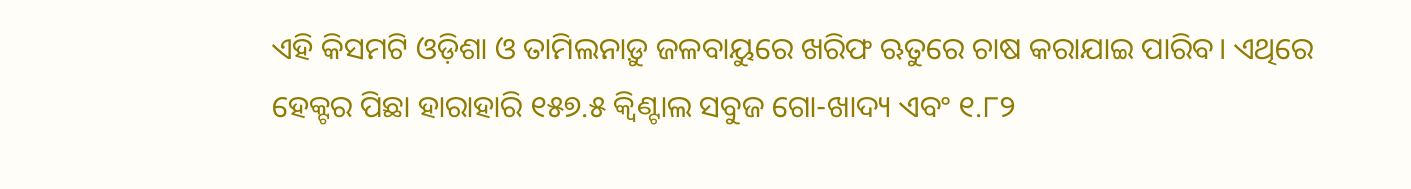ଏହି କିସମଟି ଓଡ଼ିଶା ଓ ତାମିଲନାଡ଼ୁ ଜଳବାୟୁରେ ଖରିଫ ଋତୁରେ ଚାଷ କରାଯାଇ ପାରିବ। ଏଥିରେ ହେକ୍ଟର ପିଛା ହାରାହାରି ୧୫୭.୫ କ୍ବିଣ୍ଟାଲ ସବୁଜ ଗୋ-ଖାଦ୍ୟ ଏବଂ ୧.୮୨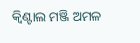କ୍ବିଣ୍ଟାଲ ମଞ୍ଜି ଅମଳ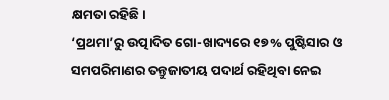କ୍ଷମତା ରହିଛି।
‘ପ୍ରଥମା’ରୁ ଉତ୍ପାଦିତ ଗୋ-ଖାଦ୍ୟରେ ୧୭% ପୁଷ୍ଟିସାର ଓ ସମପରିମାଣର ତନ୍ତୁଜାତୀୟ ପଦାର୍ଥ ରହିଥିବା ନେଇ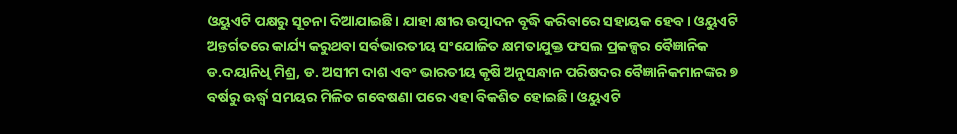ଓୟୁଏଟି ପକ୍ଷରୁ ସୂଚନା ଦିଆଯାଇଛି। ଯାହା କ୍ଷୀର ଉତ୍ପାଦନ ବୃଦ୍ଧି କରିବାରେ ସହାୟକ ହେବ। ଓୟୁଏଟି ଅନ୍ତର୍ଗତରେ କାର୍ଯ୍ୟ କରୁଥବା ସର୍ବଭାରତୀୟ ସଂଯୋଜିତ କ୍ଷମତାଯୁକ୍ତ ଫସଲ ପ୍ରକଳ୍ପର ବୈଜ୍ଞାନିକ ଡ.ଦୟାନିଧି ମିଶ୍ର, ଡ. ଅସୀମ ଦାଶ ଏବଂ ଭାରତୀୟ କୃଷି ଅନୁସନ୍ଧାନ ପରିଷଦର ବୈଜ୍ଞାନିକମାନଙ୍କର ୭ ବର୍ଷରୁ ଊର୍ଦ୍ଧ୍ବ ସମୟର ମିଳିତ ଗବେଷଣା ପରେ ଏହା ବିକଶିତ ହୋଇଛି। ଓୟୁଏଟି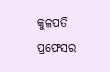କୁଳପତି ପ୍ରଫେସର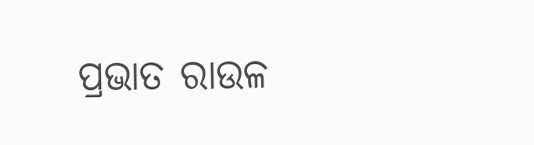ପ୍ରଭାତ ରାଉଳ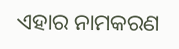ଏହାର ନାମକରଣ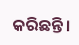କରିଛନ୍ତି।